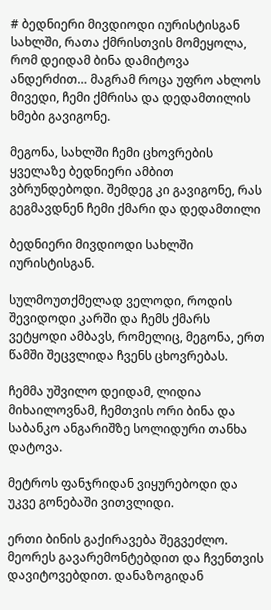# ბედნიერი მივდიოდი იურისტისგან სახლში, რათა ქმრისთვის მომეყოლა, რომ დეიდამ ბინა დამიტოვა ანდერძით… მაგრამ როცა უფრო ახლოს მივედი, ჩემი ქმრისა და დედამთილის ხმები გავიგონე.

მეგონა, სახლში ჩემი ცხოვრების ყველაზე ბედნიერი ამბით ვბრუნდებოდი. შემდეგ კი გავიგონე, რას გეგმავდნენ ჩემი ქმარი და დედამთილი

ბედნიერი მივდიოდი სახლში იურისტისგან.

სულმოუთქმელად ველოდი, როდის შევიდოდი კარში და ჩემს ქმარს ვეტყოდი ამბავს, რომელიც, მეგონა, ერთ წამში შეცვლიდა ჩვენს ცხოვრებას.

ჩემმა უშვილო დეიდამ, ლიდია მიხაილოვნამ, ჩემთვის ორი ბინა და საბანკო ანგარიშზე სოლიდური თანხა დატოვა.

მეტროს ფანჯრიდან ვიყურებოდი და უკვე გონებაში ვითვლიდი.

ერთი ბინის გაქირავება შეგვეძლო. მეორეს გავარემონტებდით და ჩვენთვის დავიტოვებდით. დანაზოგიდან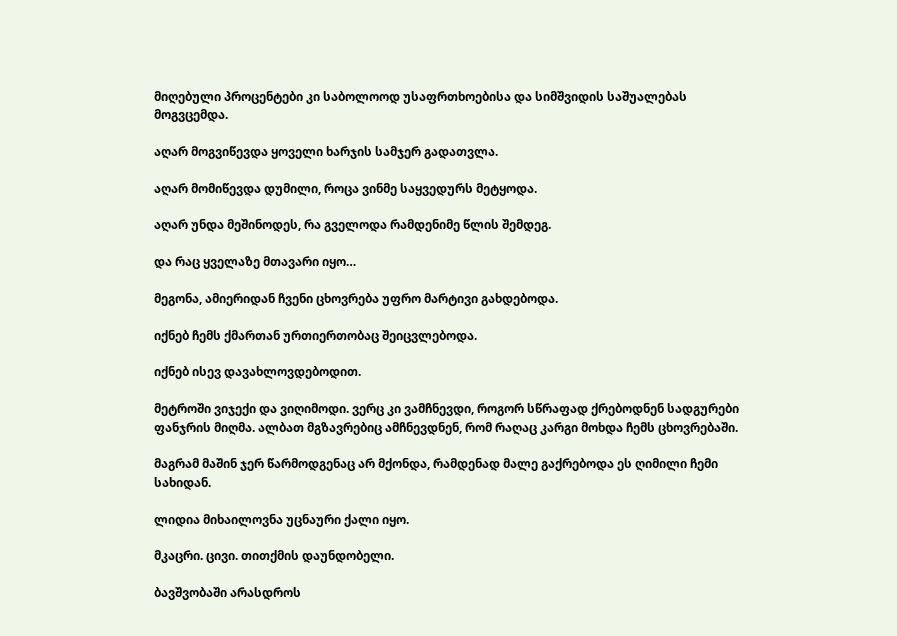მიღებული პროცენტები კი საბოლოოდ უსაფრთხოებისა და სიმშვიდის საშუალებას მოგვცემდა.

აღარ მოგვიწევდა ყოველი ხარჯის სამჯერ გადათვლა.

აღარ მომიწევდა დუმილი, როცა ვინმე საყვედურს მეტყოდა.

აღარ უნდა მეშინოდეს, რა გველოდა რამდენიმე წლის შემდეგ.

და რაც ყველაზე მთავარი იყო…

მეგონა, ამიერიდან ჩვენი ცხოვრება უფრო მარტივი გახდებოდა.

იქნებ ჩემს ქმართან ურთიერთობაც შეიცვლებოდა.

იქნებ ისევ დავახლოვდებოდით.

მეტროში ვიჯექი და ვიღიმოდი. ვერც კი ვამჩნევდი, როგორ სწრაფად ქრებოდნენ სადგურები ფანჯრის მიღმა. ალბათ მგზავრებიც ამჩნევდნენ, რომ რაღაც კარგი მოხდა ჩემს ცხოვრებაში.

მაგრამ მაშინ ჯერ წარმოდგენაც არ მქონდა, რამდენად მალე გაქრებოდა ეს ღიმილი ჩემი სახიდან.

ლიდია მიხაილოვნა უცნაური ქალი იყო.

მკაცრი. ცივი. თითქმის დაუნდობელი.

ბავშვობაში არასდროს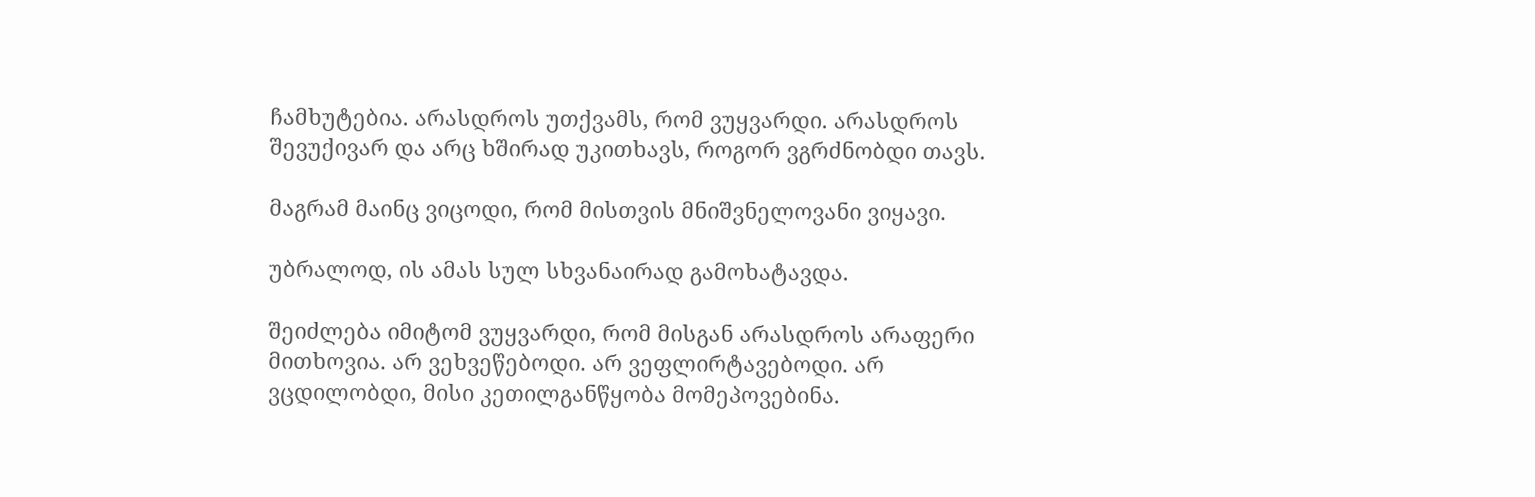ჩამხუტებია. არასდროს უთქვამს, რომ ვუყვარდი. არასდროს შევუქივარ და არც ხშირად უკითხავს, როგორ ვგრძნობდი თავს.

მაგრამ მაინც ვიცოდი, რომ მისთვის მნიშვნელოვანი ვიყავი.

უბრალოდ, ის ამას სულ სხვანაირად გამოხატავდა.

შეიძლება იმიტომ ვუყვარდი, რომ მისგან არასდროს არაფერი მითხოვია. არ ვეხვეწებოდი. არ ვეფლირტავებოდი. არ ვცდილობდი, მისი კეთილგანწყობა მომეპოვებინა.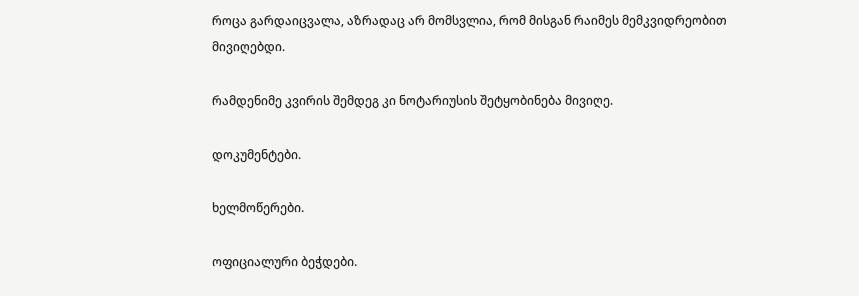როცა გარდაიცვალა, აზრადაც არ მომსვლია, რომ მისგან რაიმეს მემკვიდრეობით მივიღებდი.

რამდენიმე კვირის შემდეგ კი ნოტარიუსის შეტყობინება მივიღე.

დოკუმენტები.

ხელმოწერები.

ოფიციალური ბეჭდები.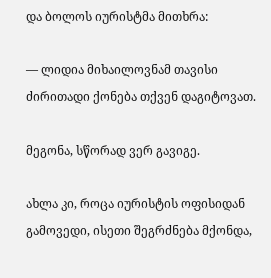და ბოლოს იურისტმა მითხრა:

— ლიდია მიხაილოვნამ თავისი ძირითადი ქონება თქვენ დაგიტოვათ.

მეგონა, სწორად ვერ გავიგე.

ახლა კი, როცა იურისტის ოფისიდან გამოვედი, ისეთი შეგრძნება მქონდა,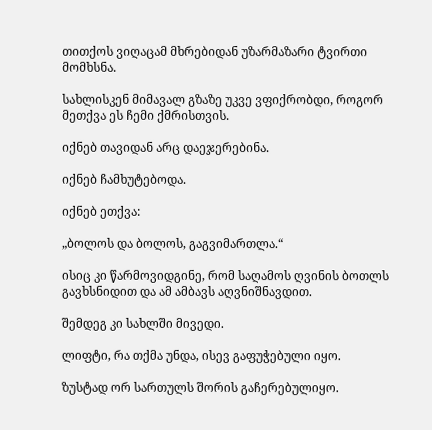თითქოს ვიღაცამ მხრებიდან უზარმაზარი ტვირთი მომხსნა.

სახლისკენ მიმავალ გზაზე უკვე ვფიქრობდი, როგორ მეთქვა ეს ჩემი ქმრისთვის.

იქნებ თავიდან არც დაეჯერებინა.

იქნებ ჩამხუტებოდა.

იქნებ ეთქვა:

„ბოლოს და ბოლოს, გაგვიმართლა.“

ისიც კი წარმოვიდგინე, რომ საღამოს ღვინის ბოთლს გავხსნიდით და ამ ამბავს აღვნიშნავდით.

შემდეგ კი სახლში მივედი.

ლიფტი, რა თქმა უნდა, ისევ გაფუჭებული იყო.

ზუსტად ორ სართულს შორის გაჩერებულიყო.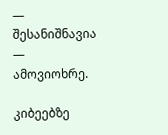— შესანიშნავია — ამოვიოხრე.

კიბეებზე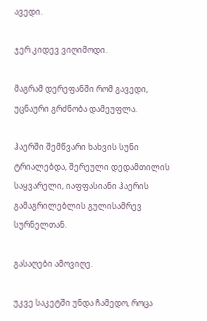ავედი.

ჯერ კიდევ ვიღიმოდი.

მაგრამ დერეფანში რომ გავედი, უცნაური გრძნობა დამეუფლა.

ჰაერში შემწვარი ხახვის სუნი ტრიალებდა, შერეული დედამთილის საყვარელი, იაფფასიანი ჰაერის გამაგრილებლის გულისამრევ სურნელთან.

გასაღები ამოვიღე.

უკვე საკეტში უნდა ჩამედო, როცა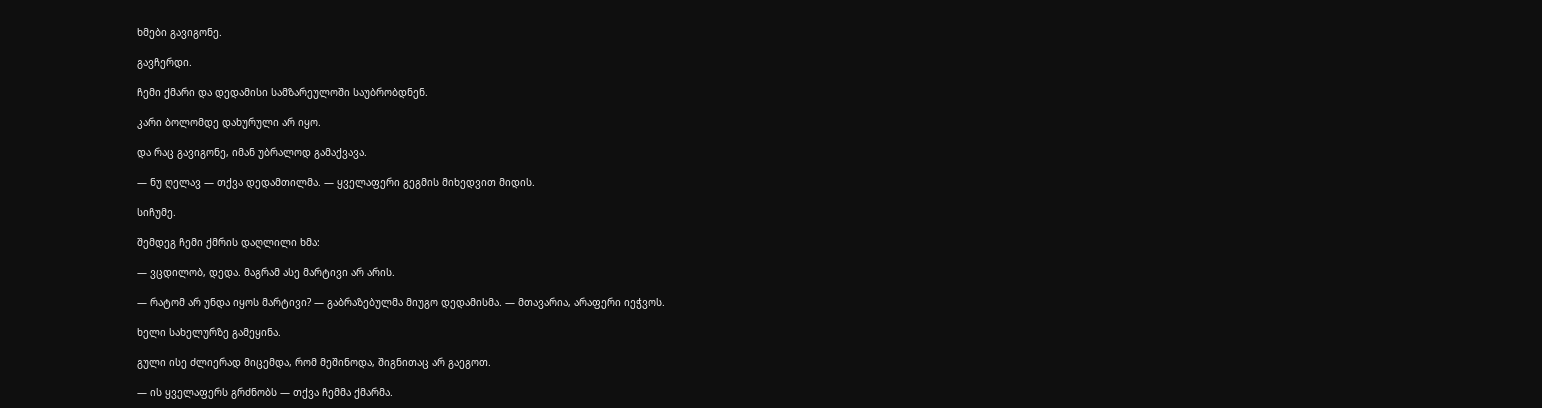ხმები გავიგონე.

გავჩერდი.

ჩემი ქმარი და დედამისი სამზარეულოში საუბრობდნენ.

კარი ბოლომდე დახურული არ იყო.

და რაც გავიგონე, იმან უბრალოდ გამაქვავა.

— ნუ ღელავ — თქვა დედამთილმა. — ყველაფერი გეგმის მიხედვით მიდის.

სიჩუმე.

შემდეგ ჩემი ქმრის დაღლილი ხმა:

— ვცდილობ, დედა. მაგრამ ასე მარტივი არ არის.

— რატომ არ უნდა იყოს მარტივი? — გაბრაზებულმა მიუგო დედამისმა. — მთავარია, არაფერი იეჭვოს.

ხელი სახელურზე გამეყინა.

გული ისე ძლიერად მიცემდა, რომ მეშინოდა, შიგნითაც არ გაეგოთ.

— ის ყველაფერს გრძნობს — თქვა ჩემმა ქმარმა.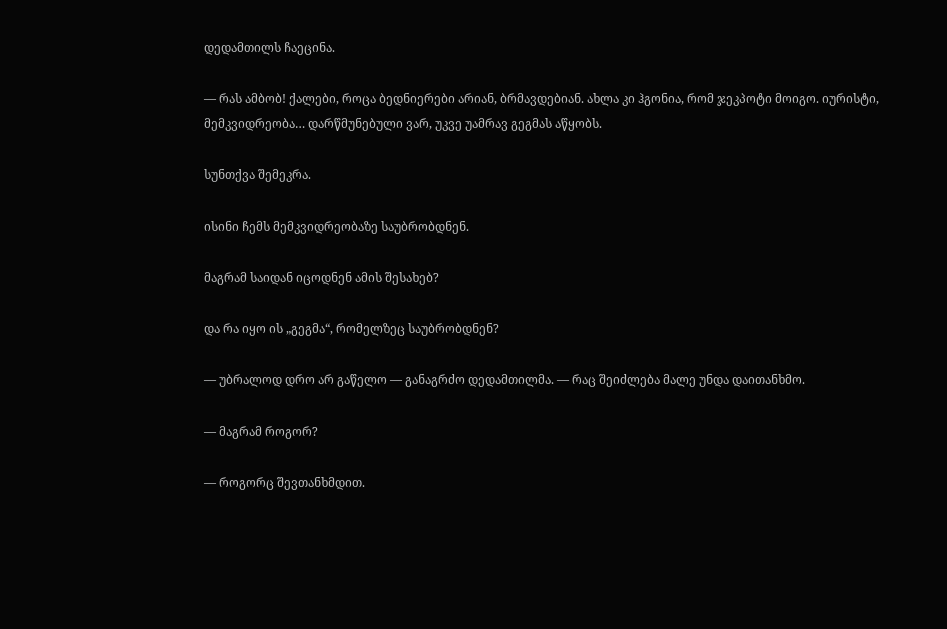დედამთილს ჩაეცინა.

— რას ამბობ! ქალები, როცა ბედნიერები არიან, ბრმავდებიან. ახლა კი ჰგონია, რომ ჯეკპოტი მოიგო. იურისტი, მემკვიდრეობა… დარწმუნებული ვარ, უკვე უამრავ გეგმას აწყობს.

სუნთქვა შემეკრა.

ისინი ჩემს მემკვიდრეობაზე საუბრობდნენ.

მაგრამ საიდან იცოდნენ ამის შესახებ?

და რა იყო ის „გეგმა“, რომელზეც საუბრობდნენ?

— უბრალოდ დრო არ გაწელო — განაგრძო დედამთილმა. — რაც შეიძლება მალე უნდა დაითანხმო.

— მაგრამ როგორ?

— როგორც შევთანხმდით.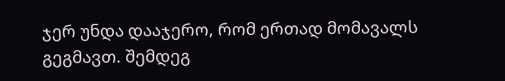ჯერ უნდა დააჯერო, რომ ერთად მომავალს გეგმავთ. შემდეგ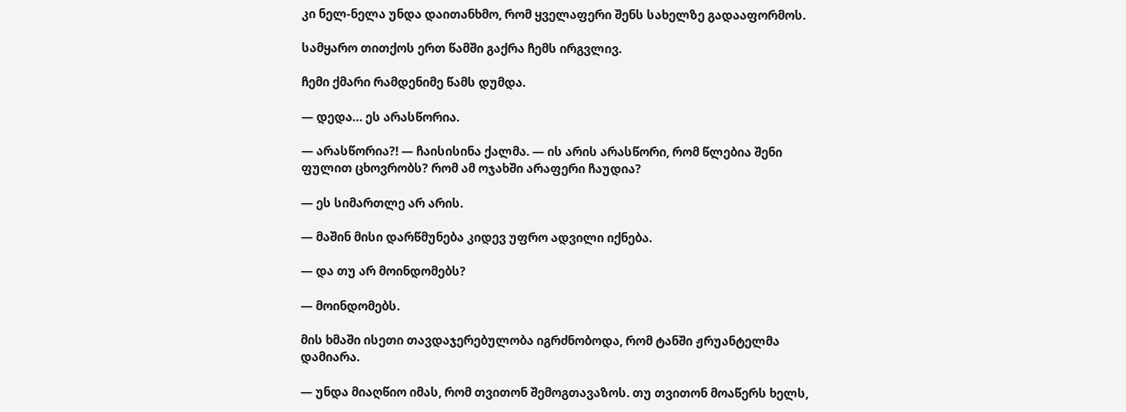კი ნელ-ნელა უნდა დაითანხმო, რომ ყველაფერი შენს სახელზე გადააფორმოს.

სამყარო თითქოს ერთ წამში გაქრა ჩემს ირგვლივ.

ჩემი ქმარი რამდენიმე წამს დუმდა.

— დედა… ეს არასწორია.

— არასწორია?! — ჩაისისინა ქალმა. — ის არის არასწორი, რომ წლებია შენი ფულით ცხოვრობს? რომ ამ ოჯახში არაფერი ჩაუდია?

— ეს სიმართლე არ არის.

— მაშინ მისი დარწმუნება კიდევ უფრო ადვილი იქნება.

— და თუ არ მოინდომებს?

— მოინდომებს.

მის ხმაში ისეთი თავდაჯერებულობა იგრძნობოდა, რომ ტანში ჟრუანტელმა დამიარა.

— უნდა მიაღწიო იმას, რომ თვითონ შემოგთავაზოს. თუ თვითონ მოაწერს ხელს,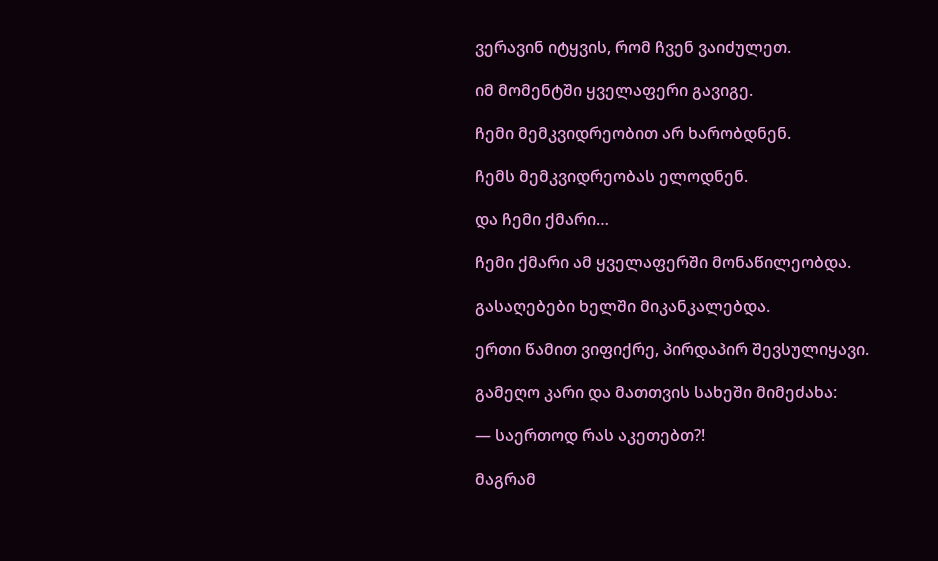ვერავინ იტყვის, რომ ჩვენ ვაიძულეთ.

იმ მომენტში ყველაფერი გავიგე.

ჩემი მემკვიდრეობით არ ხარობდნენ.

ჩემს მემკვიდრეობას ელოდნენ.

და ჩემი ქმარი…

ჩემი ქმარი ამ ყველაფერში მონაწილეობდა.

გასაღებები ხელში მიკანკალებდა.

ერთი წამით ვიფიქრე, პირდაპირ შევსულიყავი.

გამეღო კარი და მათთვის სახეში მიმეძახა:

— საერთოდ რას აკეთებთ?!

მაგრამ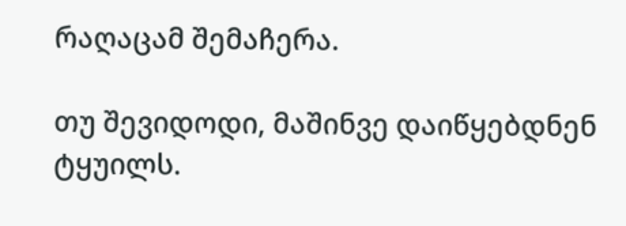რაღაცამ შემაჩერა.

თუ შევიდოდი, მაშინვე დაიწყებდნენ ტყუილს.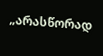„არასწორად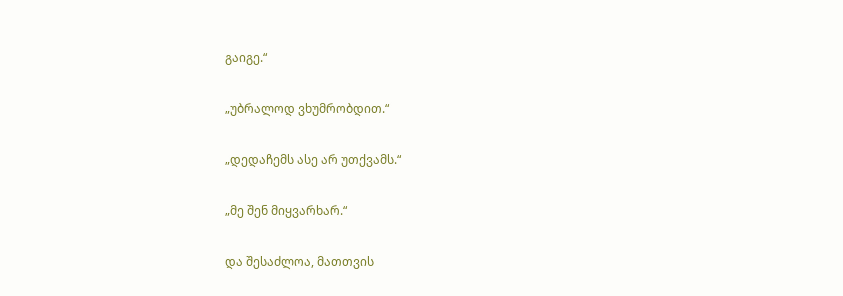გაიგე.“

„უბრალოდ ვხუმრობდით.“

„დედაჩემს ასე არ უთქვამს.“

„მე შენ მიყვარხარ.“

და შესაძლოა, მათთვის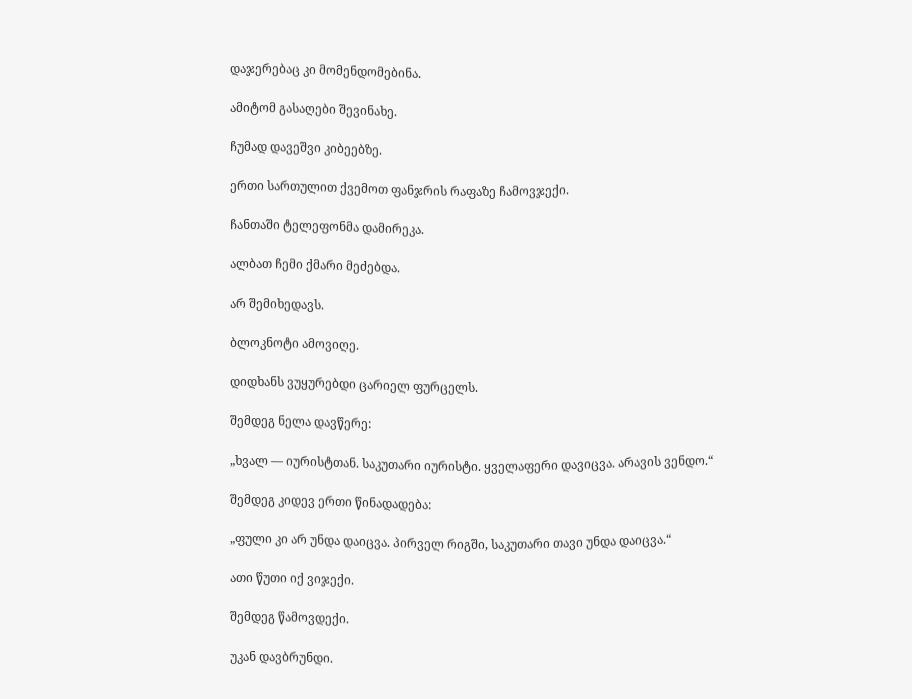დაჯერებაც კი მომენდომებინა.

ამიტომ გასაღები შევინახე.

ჩუმად დავეშვი კიბეებზე.

ერთი სართულით ქვემოთ ფანჯრის რაფაზე ჩამოვჯექი.

ჩანთაში ტელეფონმა დამირეკა.

ალბათ ჩემი ქმარი მეძებდა.

არ შემიხედავს.

ბლოკნოტი ამოვიღე.

დიდხანს ვუყურებდი ცარიელ ფურცელს.

შემდეგ ნელა დავწერე:

„ხვალ — იურისტთან. საკუთარი იურისტი. ყველაფერი დავიცვა. არავის ვენდო.“

შემდეგ კიდევ ერთი წინადადება:

„ფული კი არ უნდა დაიცვა. პირველ რიგში, საკუთარი თავი უნდა დაიცვა.“

ათი წუთი იქ ვიჯექი.

შემდეგ წამოვდექი.

უკან დავბრუნდი.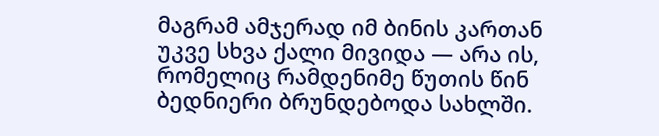მაგრამ ამჯერად იმ ბინის კართან უკვე სხვა ქალი მივიდა — არა ის, რომელიც რამდენიმე წუთის წინ ბედნიერი ბრუნდებოდა სახლში.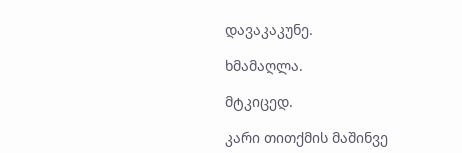დავაკაკუნე.

ხმამაღლა.

მტკიცედ.

კარი თითქმის მაშინვე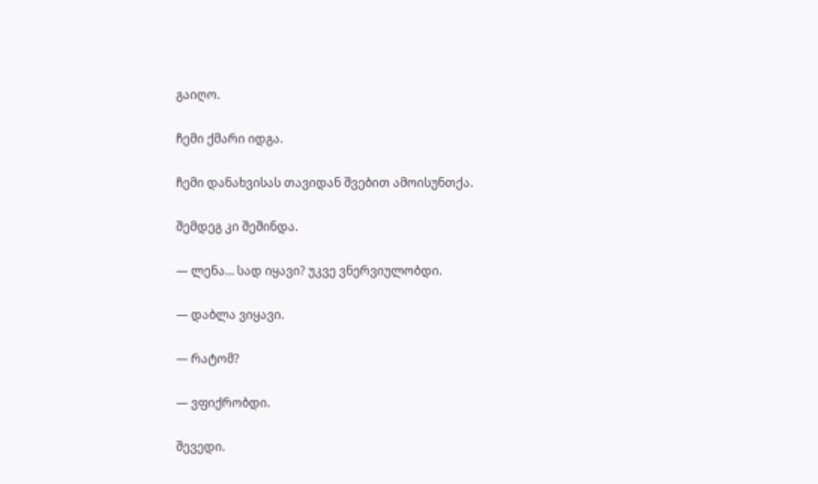გაიღო.

ჩემი ქმარი იდგა.

ჩემი დანახვისას თავიდან შვებით ამოისუნთქა.

შემდეგ კი შეშინდა.

— ლენა… სად იყავი? უკვე ვნერვიულობდი.

— დაბლა ვიყავი.

— რატომ?

— ვფიქრობდი.

შევედი.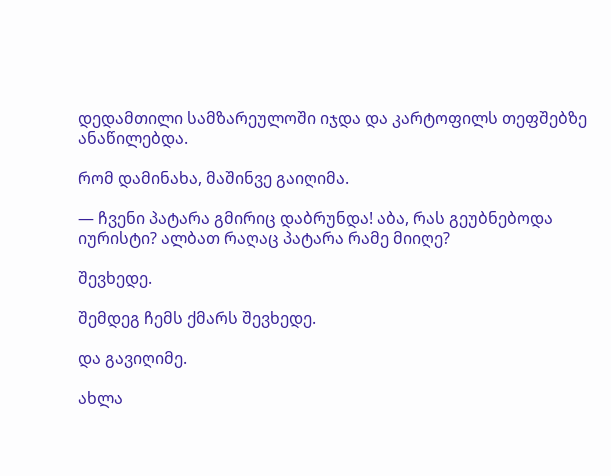დედამთილი სამზარეულოში იჯდა და კარტოფილს თეფშებზე ანაწილებდა.

რომ დამინახა, მაშინვე გაიღიმა.

— ჩვენი პატარა გმირიც დაბრუნდა! აბა, რას გეუბნებოდა იურისტი? ალბათ რაღაც პატარა რამე მიიღე?

შევხედე.

შემდეგ ჩემს ქმარს შევხედე.

და გავიღიმე.

ახლა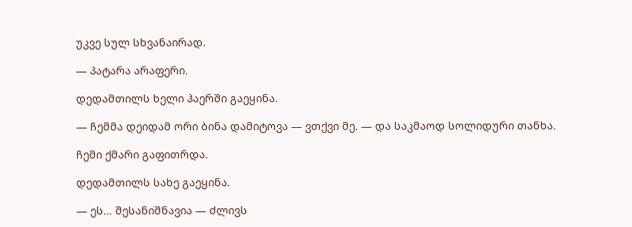უკვე სულ სხვანაირად.

— პატარა არაფერი.

დედამთილს ხელი ჰაერში გაეყინა.

— ჩემმა დეიდამ ორი ბინა დამიტოვა — ვთქვი მე. — და საკმაოდ სოლიდური თანხა.

ჩემი ქმარი გაფითრდა.

დედამთილს სახე გაეყინა.

— ეს… შესანიშნავია — ძლივს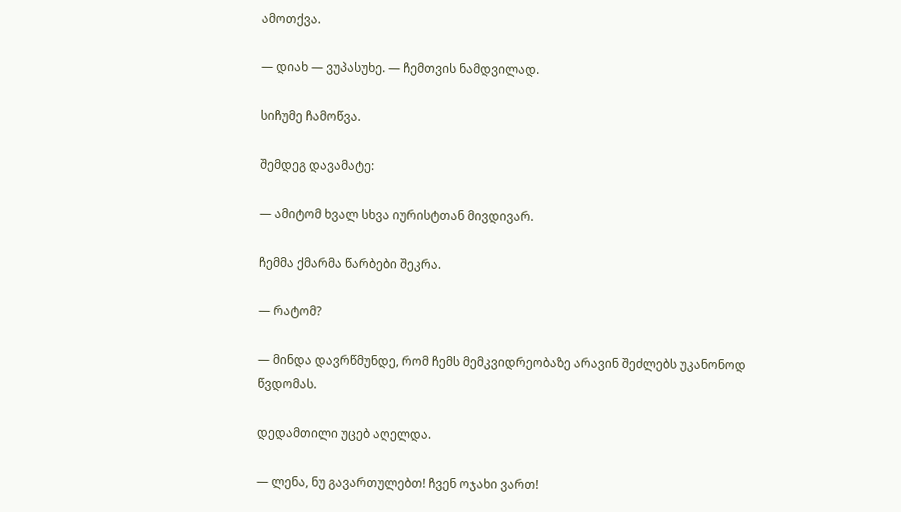ამოთქვა.

— დიახ — ვუპასუხე. — ჩემთვის ნამდვილად.

სიჩუმე ჩამოწვა.

შემდეგ დავამატე:

— ამიტომ ხვალ სხვა იურისტთან მივდივარ.

ჩემმა ქმარმა წარბები შეკრა.

— რატომ?

— მინდა დავრწმუნდე, რომ ჩემს მემკვიდრეობაზე არავინ შეძლებს უკანონოდ წვდომას.

დედამთილი უცებ აღელდა.

— ლენა, ნუ გავართულებთ! ჩვენ ოჯახი ვართ!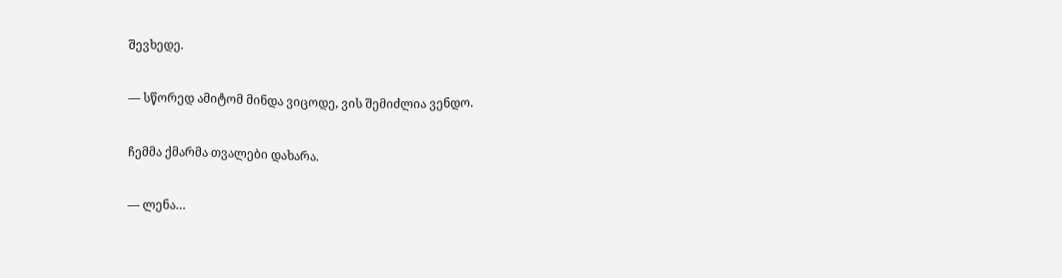შევხედე.

— სწორედ ამიტომ მინდა ვიცოდე, ვის შემიძლია ვენდო.

ჩემმა ქმარმა თვალები დახარა.

— ლენა…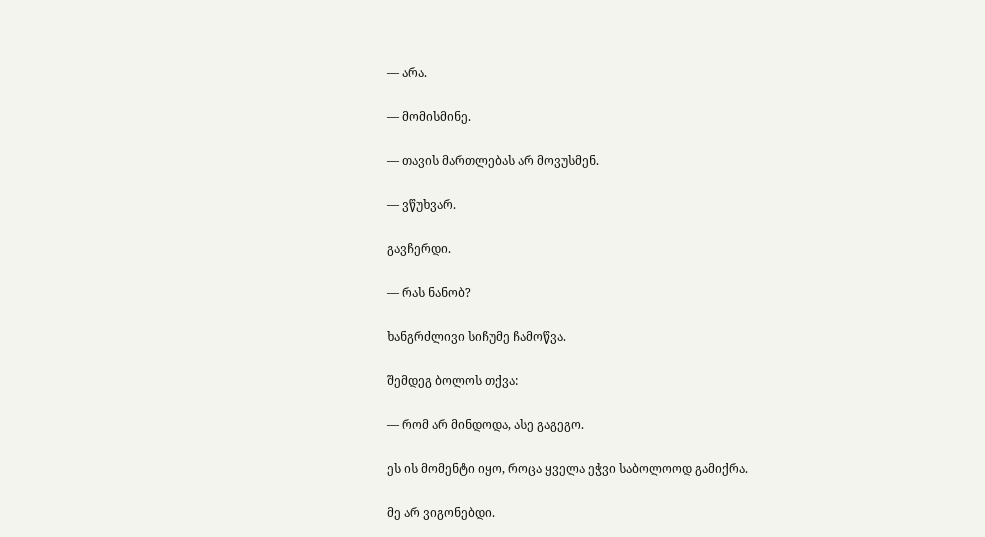— არა.

— მომისმინე.

— თავის მართლებას არ მოვუსმენ.

— ვწუხვარ.

გავჩერდი.

— რას ნანობ?

ხანგრძლივი სიჩუმე ჩამოწვა.

შემდეგ ბოლოს თქვა:

— რომ არ მინდოდა, ასე გაგეგო.

ეს ის მომენტი იყო, როცა ყველა ეჭვი საბოლოოდ გამიქრა.

მე არ ვიგონებდი.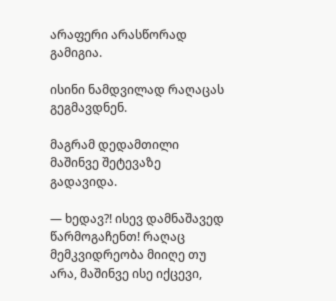არაფერი არასწორად გამიგია.

ისინი ნამდვილად რაღაცას გეგმავდნენ.

მაგრამ დედამთილი მაშინვე შეტევაზე გადავიდა.

— ხედავ?! ისევ დამნაშავედ წარმოგაჩენთ! რაღაც მემკვიდრეობა მიიღე თუ არა, მაშინვე ისე იქცევი,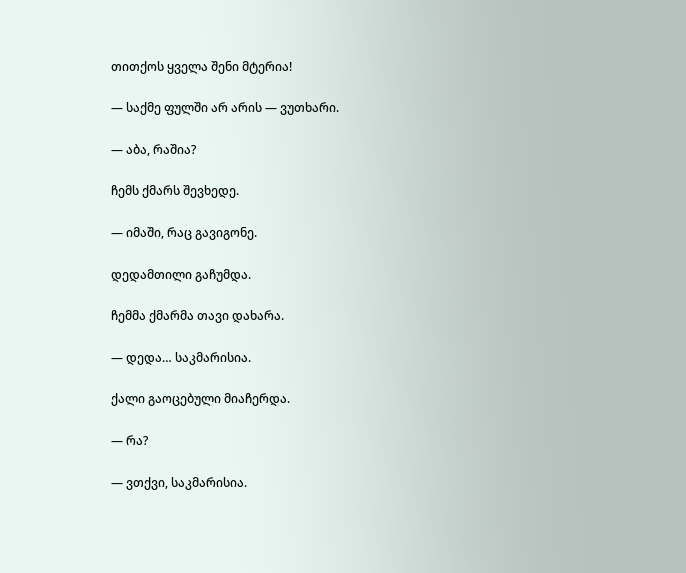თითქოს ყველა შენი მტერია!

— საქმე ფულში არ არის — ვუთხარი.

— აბა, რაშია?

ჩემს ქმარს შევხედე.

— იმაში, რაც გავიგონე.

დედამთილი გაჩუმდა.

ჩემმა ქმარმა თავი დახარა.

— დედა… საკმარისია.

ქალი გაოცებული მიაჩერდა.

— რა?

— ვთქვი, საკმარისია.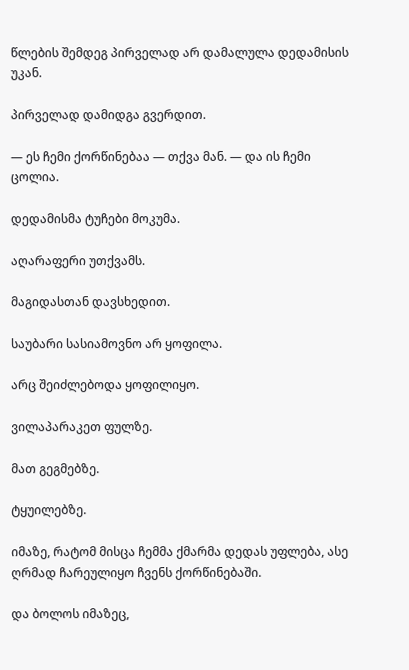წლების შემდეგ პირველად არ დამალულა დედამისის უკან.

პირველად დამიდგა გვერდით.

— ეს ჩემი ქორწინებაა — თქვა მან. — და ის ჩემი ცოლია.

დედამისმა ტუჩები მოკუმა.

აღარაფერი უთქვამს.

მაგიდასთან დავსხედით.

საუბარი სასიამოვნო არ ყოფილა.

არც შეიძლებოდა ყოფილიყო.

ვილაპარაკეთ ფულზე.

მათ გეგმებზე.

ტყუილებზე.

იმაზე, რატომ მისცა ჩემმა ქმარმა დედას უფლება, ასე ღრმად ჩარეულიყო ჩვენს ქორწინებაში.

და ბოლოს იმაზეც,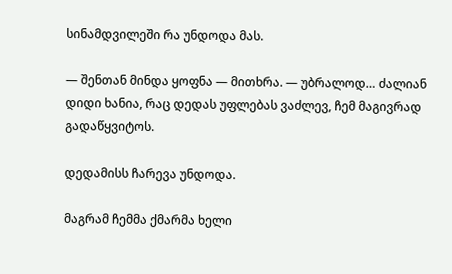სინამდვილეში რა უნდოდა მას.

— შენთან მინდა ყოფნა — მითხრა. — უბრალოდ… ძალიან დიდი ხანია, რაც დედას უფლებას ვაძლევ, ჩემ მაგივრად გადაწყვიტოს.

დედამისს ჩარევა უნდოდა.

მაგრამ ჩემმა ქმარმა ხელი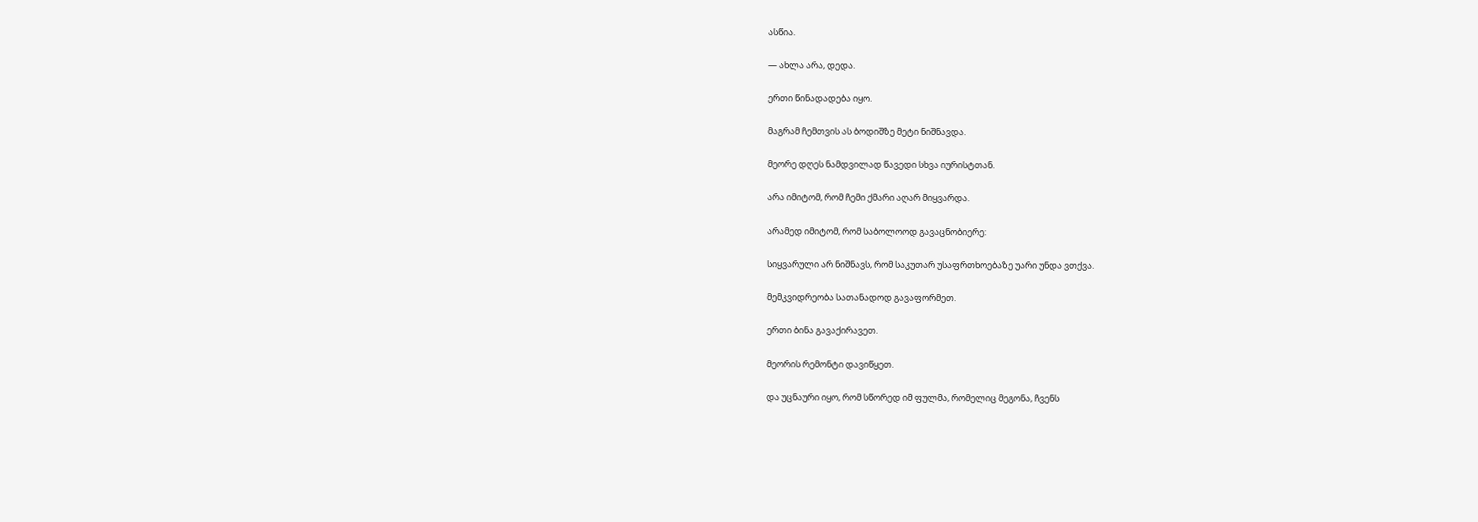ასწია.

— ახლა არა, დედა.

ერთი წინადადება იყო.

მაგრამ ჩემთვის ას ბოდიშზე მეტი ნიშნავდა.

მეორე დღეს ნამდვილად წავედი სხვა იურისტთან.

არა იმიტომ, რომ ჩემი ქმარი აღარ მიყვარდა.

არამედ იმიტომ, რომ საბოლოოდ გავაცნობიერე:

სიყვარული არ ნიშნავს, რომ საკუთარ უსაფრთხოებაზე უარი უნდა ვთქვა.

მემკვიდრეობა სათანადოდ გავაფორმეთ.

ერთი ბინა გავაქირავეთ.

მეორის რემონტი დავიწყეთ.

და უცნაური იყო, რომ სწორედ იმ ფულმა, რომელიც მეგონა, ჩვენს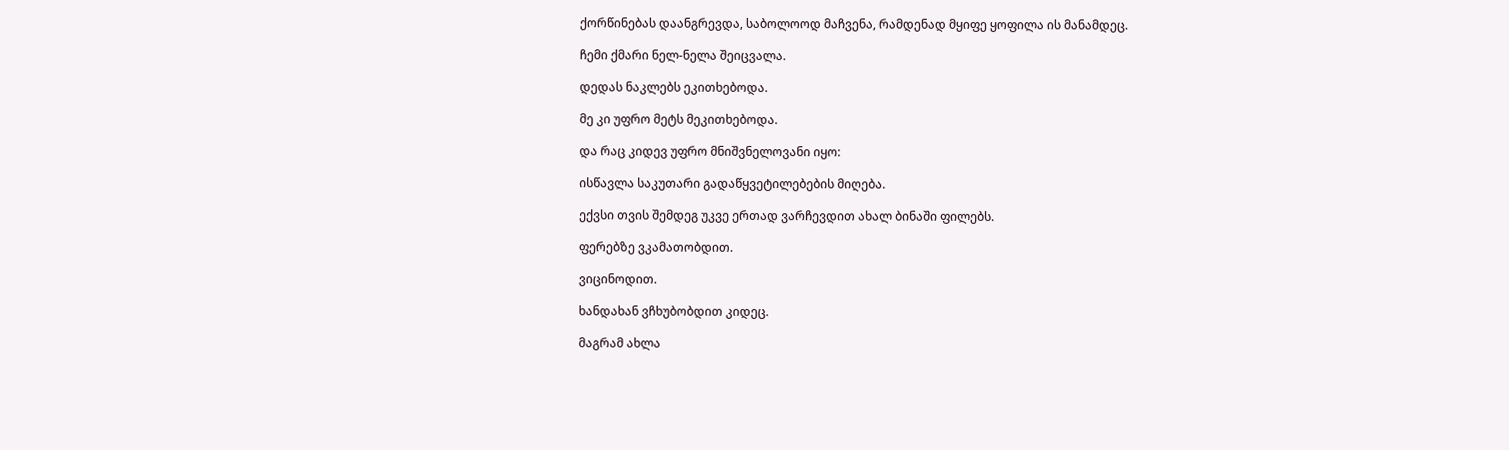ქორწინებას დაანგრევდა, საბოლოოდ მაჩვენა, რამდენად მყიფე ყოფილა ის მანამდეც.

ჩემი ქმარი ნელ-ნელა შეიცვალა.

დედას ნაკლებს ეკითხებოდა.

მე კი უფრო მეტს მეკითხებოდა.

და რაც კიდევ უფრო მნიშვნელოვანი იყო:

ისწავლა საკუთარი გადაწყვეტილებების მიღება.

ექვსი თვის შემდეგ უკვე ერთად ვარჩევდით ახალ ბინაში ფილებს.

ფერებზე ვკამათობდით.

ვიცინოდით.

ხანდახან ვჩხუბობდით კიდეც.

მაგრამ ახლა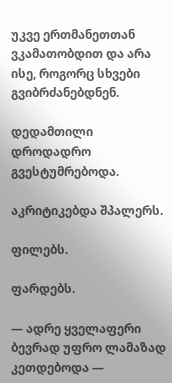უკვე ერთმანეთთან ვკამათობდით და არა ისე, როგორც სხვები გვიბრძანებდნენ.

დედამთილი დროდადრო გვესტუმრებოდა.

აკრიტიკებდა შპალერს.

ფილებს.

ფარდებს.

— ადრე ყველაფერი ბევრად უფრო ლამაზად კეთდებოდა —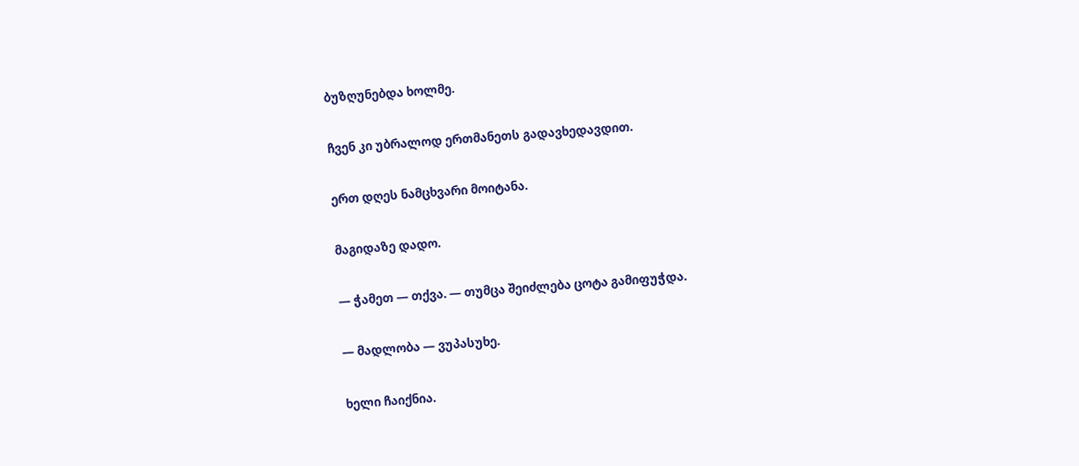ბუზღუნებდა ხოლმე.

ჩვენ კი უბრალოდ ერთმანეთს გადავხედავდით.

ერთ დღეს ნამცხვარი მოიტანა.

მაგიდაზე დადო.

— ჭამეთ — თქვა. — თუმცა შეიძლება ცოტა გამიფუჭდა.

— მადლობა — ვუპასუხე.

ხელი ჩაიქნია.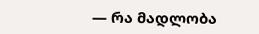— რა მადლობა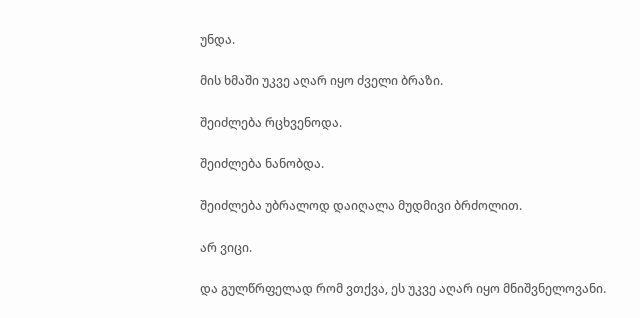უნდა.

მის ხმაში უკვე აღარ იყო ძველი ბრაზი.

შეიძლება რცხვენოდა.

შეიძლება ნანობდა.

შეიძლება უბრალოდ დაიღალა მუდმივი ბრძოლით.

არ ვიცი.

და გულწრფელად რომ ვთქვა, ეს უკვე აღარ იყო მნიშვნელოვანი.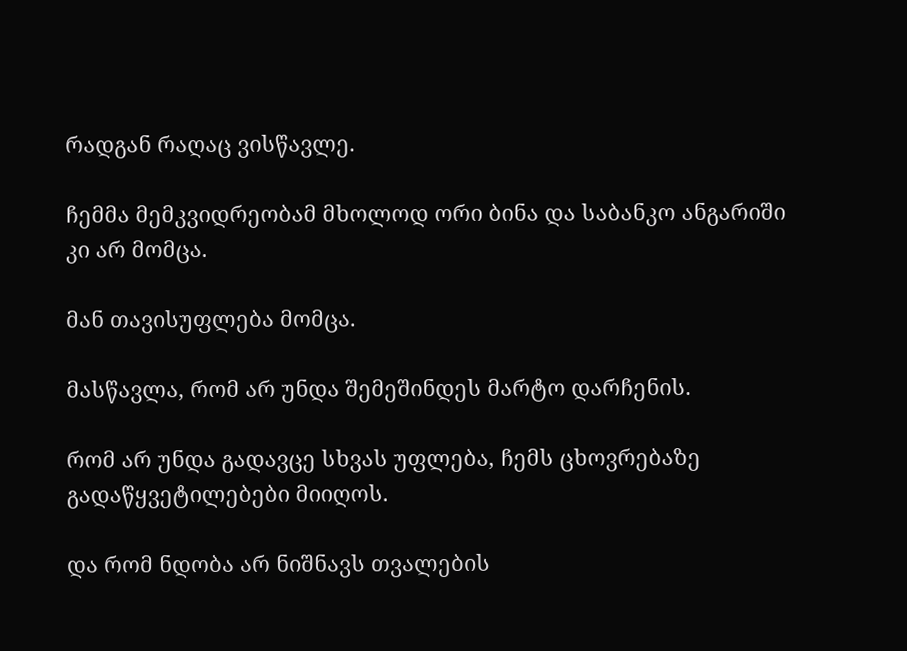რადგან რაღაც ვისწავლე.

ჩემმა მემკვიდრეობამ მხოლოდ ორი ბინა და საბანკო ანგარიში კი არ მომცა.

მან თავისუფლება მომცა.

მასწავლა, რომ არ უნდა შემეშინდეს მარტო დარჩენის.

რომ არ უნდა გადავცე სხვას უფლება, ჩემს ცხოვრებაზე გადაწყვეტილებები მიიღოს.

და რომ ნდობა არ ნიშნავს თვალების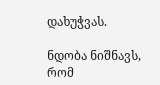დახუჭვას.

ნდობა ნიშნავს, რომ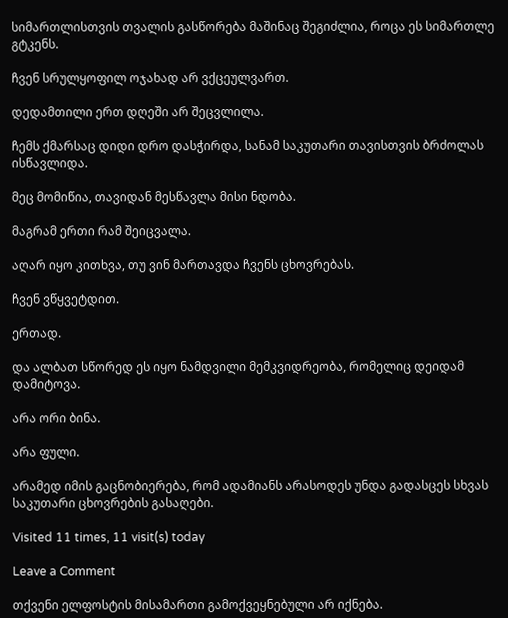სიმართლისთვის თვალის გასწორება მაშინაც შეგიძლია, როცა ეს სიმართლე გტკენს.

ჩვენ სრულყოფილ ოჯახად არ ვქცეულვართ.

დედამთილი ერთ დღეში არ შეცვლილა.

ჩემს ქმარსაც დიდი დრო დასჭირდა, სანამ საკუთარი თავისთვის ბრძოლას ისწავლიდა.

მეც მომიწია, თავიდან მესწავლა მისი ნდობა.

მაგრამ ერთი რამ შეიცვალა.

აღარ იყო კითხვა, თუ ვინ მართავდა ჩვენს ცხოვრებას.

ჩვენ ვწყვეტდით.

ერთად.

და ალბათ სწორედ ეს იყო ნამდვილი მემკვიდრეობა, რომელიც დეიდამ დამიტოვა.

არა ორი ბინა.

არა ფული.

არამედ იმის გაცნობიერება, რომ ადამიანს არასოდეს უნდა გადასცეს სხვას საკუთარი ცხოვრების გასაღები.

Visited 11 times, 11 visit(s) today

Leave a Comment

თქვენი ელფოსტის მისამართი გამოქვეყნებული არ იქნება.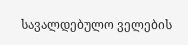სავალდებულო ველების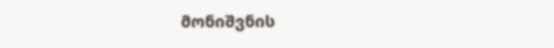მონიშვნის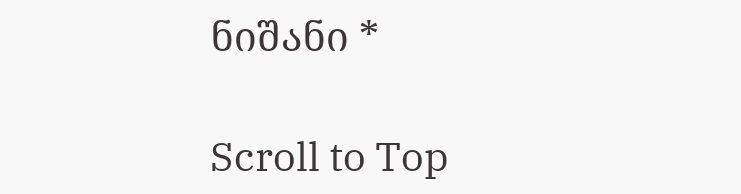ნიშანი *

Scroll to Top